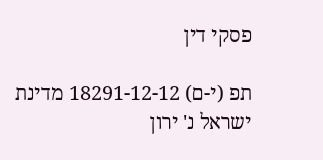פסקי דין

תפ (י-ם) 18291-12-12 מדינת ישראל נ' ירון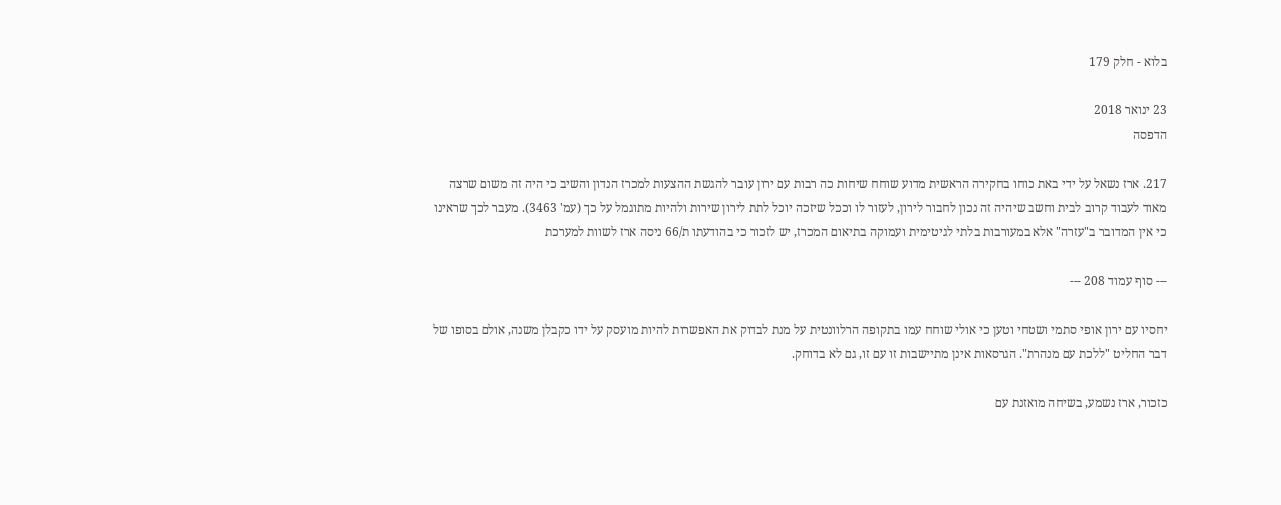בלוא - חלק 179

23 ינואר 2018
הדפסה

217. ארז נשאל על ידי באת כוחו בחקירה הראשית מדוע שוחח שיחות כה רבות עם ירון עובר להגשת ההצעות למכרז הנדון והשיב כי היה זה משום שרצה מאוד לעבוד קרוב לבית וחשב שיהיה זה נכון לחבור לירון, לעזור לו וככל שיזכה יוכל לתת לירון שירות ולהיות מתוגמל על כך (עמ' 3463). מעבר לכך שראינו כי אין המדובר ב"עזרה" אלא במעורבות בלתי לגיטימית ועמוקה בתיאום המכרז, יש לזכור כי בהודעתו ת/66 ניסה ארז לשוות למערכת

--- סוף עמוד 208 ---

יחסיו עם ירון אופי סתמי ושטחי וטען כי אולי שוחח עמו בתקופה הרלוונטית על מנת לבדוק את האפשרות להיות מועסק על ידו כקבלן משנה, אולם בסופו של דבר החליט "ללכת עם מנהרת". הגרסאות אינן מתיישבות זו עם זו, גם לא בדוחק.

כזכור, ארז נשמע, בשיחה מואזנת עם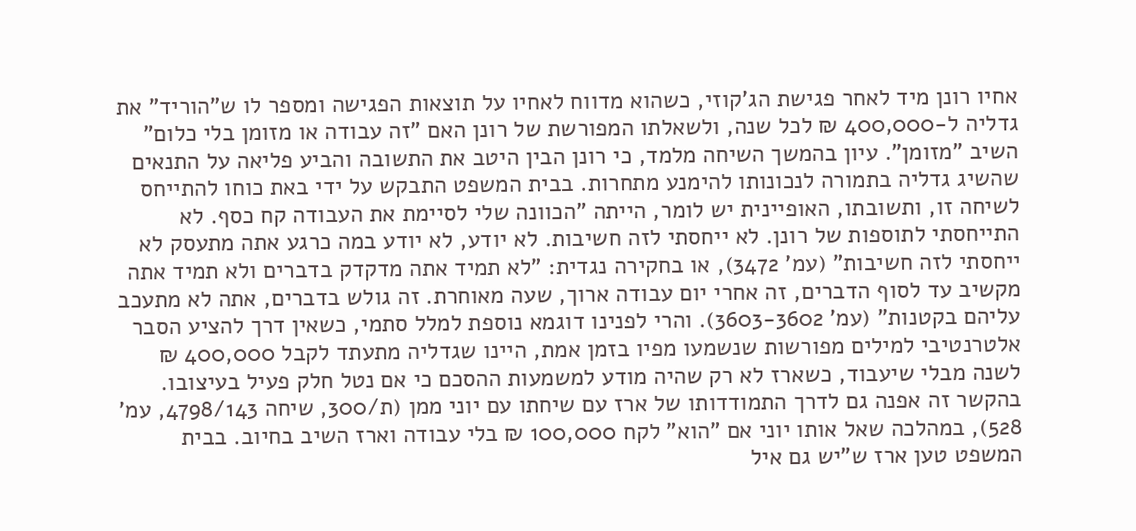אחיו רונן מיד לאחר פגישת הג'קוזי, כשהוא מדווח לאחיו על תוצאות הפגישה ומספר לו ש"הוריד" את גדליה ל-400,000 ₪ לכל שנה, ולשאלתו המפורשת של רונן האם "זה עבודה או מזומן בלי כלום" השיב "מזומן". עיון בהמשך השיחה מלמד, כי רונן הבין היטב את התשובה והביע פליאה על התנאים שהשיג גדליה בתמורה לנכונותו להימנע מתחרות. בבית המשפט התבקש על ידי באת כוחו להתייחס לשיחה זו, ותשובתו, האופיינית יש לומר, הייתה "הכוונה שלי לסיימת את העבודה קח כסף. לא התייחסתי לתוספות של רונן. לא ייחסתי לזה חשיבות. לא יודע, לא יודע במה כרגע אתה מתעסק לא ייחסתי לזה חשיבות" (עמ' 3472), או בחקירה נגדית: "לא תמיד אתה מדקדק בדברים ולא תמיד אתה מקשיב עד לסוף הדברים, זה אחרי יום עבודה ארוך, שעה מאוחרת. זה גולש בדברים, אתה לא מתעכב עליהם בקטנות" (עמ' 3603-3602). והרי לפנינו דוגמא נוספת למלל סתמי, כשאין דרך להציע הסבר אלטרנטיבי למילים מפורשות שנשמעו מפיו בזמן אמת, היינו שגדליה מתעתד לקבל 400,000 ₪ לשנה מבלי שיעבוד, כשארז לא רק שהיה מודע למשמעות ההסכם כי אם נטל חלק פעיל בעיצובו. בהקשר זה אפנה גם לדרך התמודדותו של ארז עם שיחתו עם יוני ממן (ת/300, שיחה 4798/143, עמ' 528), במהלכה שאל אותו יוני אם "הוא" לקח 100,000 ₪ בלי עבודה וארז השיב בחיוב. בבית המשפט טען ארז ש"יש גם איל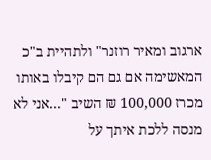ארגוב ומאיר רוזנר" ולתהיית ב"כ המאשימה אם גם הם קיבלו באותו מכרז 100,000 ₪ השיב "...אני לא מנסה ללכת איתך על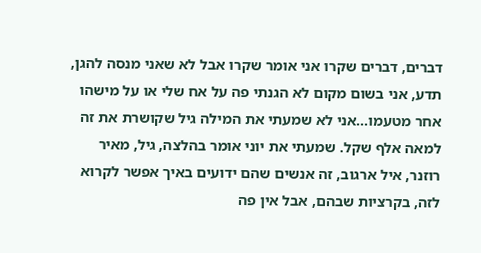דברים, דברים שקרו אני אומר שקרו אבל לא שאני מנסה להגן, תדע, אני בשום מקום לא הגנתי פה על אח שלי או על מישהו אחר מטעמו...אני לא שמעתי את המילה גיל שקושרת את זה למאה אלף שקל. שמעתי את יוני אומר בהלצה, גיל, מאיר רוזנר, איל ארגוב, זה אנשים שהם ידועים באיך אפשר לקרוא לזה, בקרציות שבהם, אבל אין פה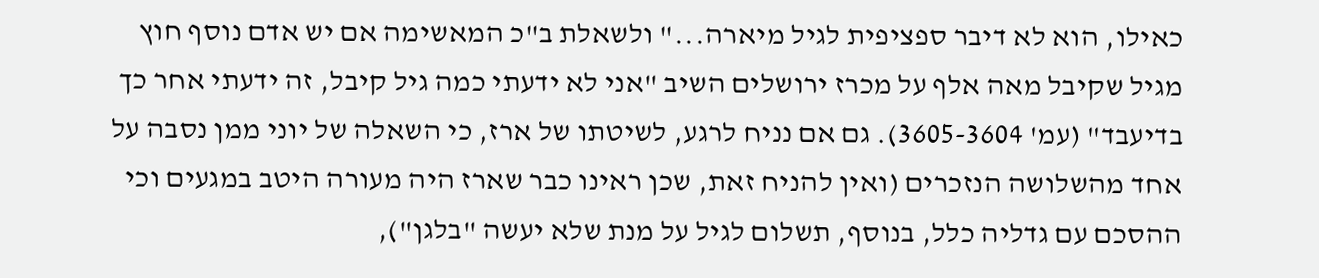כאילו, הוא לא דיבר ספציפית לגיל מיארה..." ולשאלת ב"כ המאשימה אם יש אדם נוסף חוץ מגיל שקיבל מאה אלף על מכרז ירושלים השיב "אני לא ידעתי כמה גיל קיבל, זה ידעתי אחר כך בדיעבד" (עמ' 3605-3604). גם אם נניח לרגע, לשיטתו של ארז, כי השאלה של יוני ממן נסבה על אחד מהשלושה הנזכרים (ואין להניח זאת, שכן ראינו כבר שארז היה מעורה היטב במגעים וכי ההסכם עם גדליה כלל, בנוסף, תשלום לגיל על מנת שלא יעשה "בלגן"),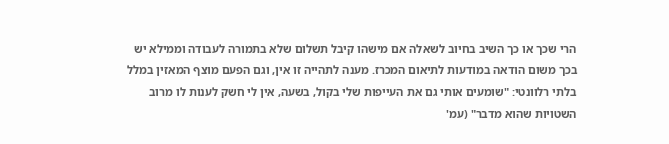הרי שכך או כך השיב בחיוב לשאלה אם מישהו קיבל תשלום שלא בתמורה לעבודה וממילא יש בכך משום הודאה במודעות לתיאום המכרז. מענה לתהייה זו אין, וגם הפעם מוצף המאזין במלל בלתי רלוונטי: "שומעים אותי גם את העייפות שלי בקול, בשעה, אין לי חשק לענות לו מרוב השטויות שהוא מדבר" (עמ'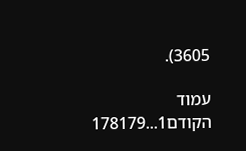3605).

עמוד הקודם1...178179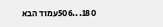180...506עמוד הבא